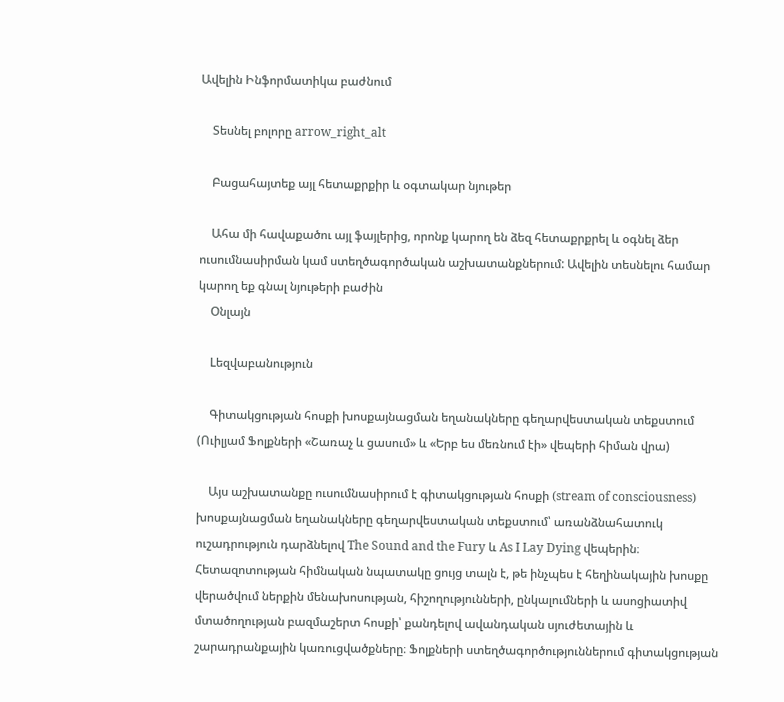Ավելին Ինֆորմատիկա բաժնում

    Տեսնել բոլորը arrow_right_alt

    Բացահայտեք այլ հետաքրքիր և օգտակար նյութեր

    Ահա մի հավաքածու այլ ֆայլերից, որոնք կարող են ձեզ հետաքրքրել և օգնել ձեր ուսումնասիրման կամ ստեղծագործական աշխատանքներում: Ավելին տեսնելու համար կարող եք գնալ նյութերի բաժին
    Օնլայն

    Lեզվաբանություն

    Գիտակցության հոսքի խոսքայնացման եղանակները գեղարվեստական տեքստում (Ուիլյամ Ֆոլքների «Շառաչ և ցասում» և «Երբ ես մեռնում էի» վեպերի հիման վրա)

    Այս աշխատանքը ուսումնասիրում է գիտակցության հոսքի (stream of consciousness) խոսքայնացման եղանակները գեղարվեստական տեքստում՝ առանձնահատուկ ուշադրություն դարձնելով The Sound and the Fury և As I Lay Dying վեպերին։ Հետազոտության հիմնական նպատակը ցույց տալն է, թե ինչպես է հեղինակային խոսքը վերածվում ներքին մենախոսության, հիշողությունների, ընկալումների և ասոցիատիվ մտածողության բազմաշերտ հոսքի՝ քանդելով ավանդական սյուժետային և շարադրանքային կառուցվածքները։ Ֆոլքների ստեղծագործություններում գիտակցության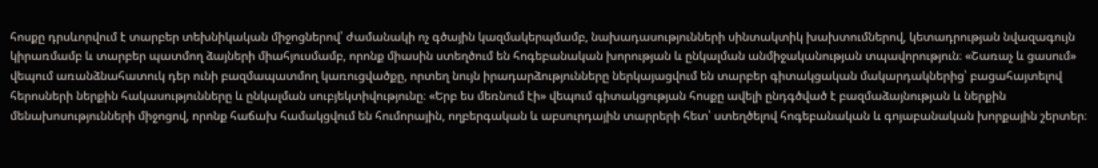հոսքը դրսևորվում է տարբեր տեխնիկական միջոցներով՝ ժամանակի ոչ գծային կազմակերպմամբ, նախադասությունների սինտակտիկ խախտումներով, կետադրության նվազագույն կիրառմամբ և տարբեր պատմող ձայների միահյուսմամբ, որոնք միասին ստեղծում են հոգեբանական խորության և ընկալման անմիջականության տպավորություն։ «Շառաչ և ցասում» վեպում առանձնահատուկ դեր ունի բազմապատմող կառուցվածքը, որտեղ նույն իրադարձությունները ներկայացվում են տարբեր գիտակցական մակարդակներից՝ բացահայտելով հերոսների ներքին հակասությունները և ընկալման սուբյեկտիվությունը։ «Երբ ես մեռնում էի» վեպում գիտակցության հոսքը ավելի ընդգծված է բազմաձայնության և ներքին մենախոսությունների միջոցով, որոնք հաճախ համակցվում են հումորային, ողբերգական և աբսուրդային տարրերի հետ՝ ստեղծելով հոգեբանական և գոյաբանական խորքային շերտեր։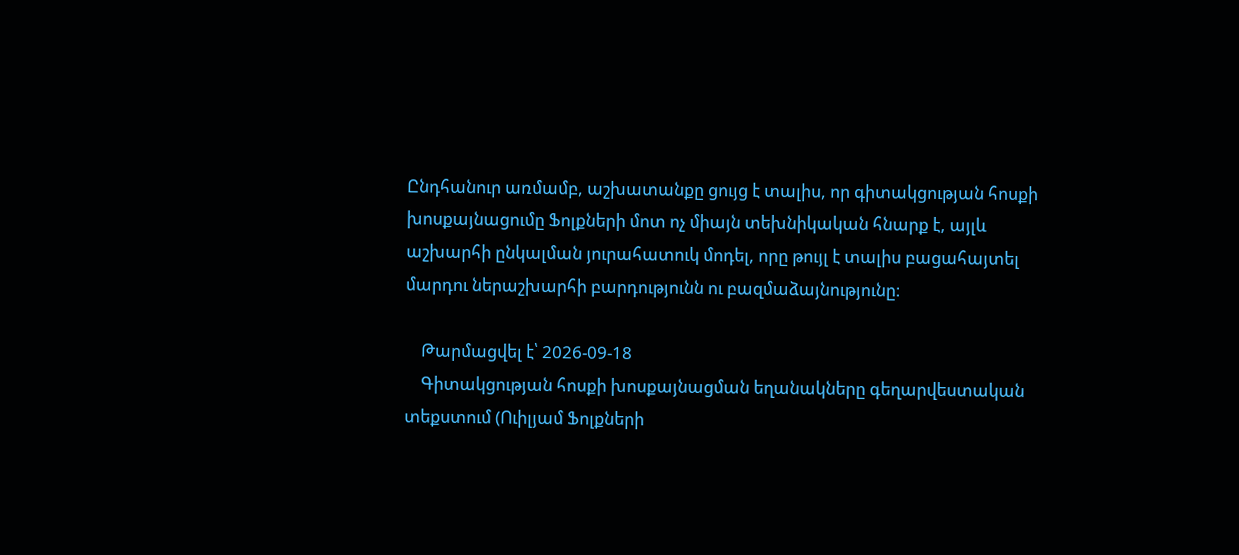Ընդհանուր առմամբ, աշխատանքը ցույց է տալիս, որ գիտակցության հոսքի խոսքայնացումը Ֆոլքների մոտ ոչ միայն տեխնիկական հնարք է, այլև աշխարհի ընկալման յուրահատուկ մոդել, որը թույլ է տալիս բացահայտել մարդու ներաշխարհի բարդությունն ու բազմաձայնությունը։

    Թարմացվել է՝ 2026-09-18
    Գիտակցության հոսքի խոսքայնացման եղանակները գեղարվեստական տեքստում (Ուիլյամ Ֆոլքների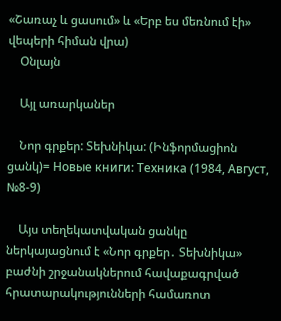«Շառաչ և ցասում» և «Երբ ես մեռնում էի» վեպերի հիման վրա)
    Օնլայն

    Այլ առարկաներ

    Նոր գրքեր: Տեխնիկա: (Ինֆորմացիոն ցանկ)= Новые книги: Техника (1984, Август, №8-9)

    Այս տեղեկատվական ցանկը ներկայացնում է «Նոր գրքեր․ Տեխնիկա» բաժնի շրջանակներում հավաքագրված հրատարակությունների համառոտ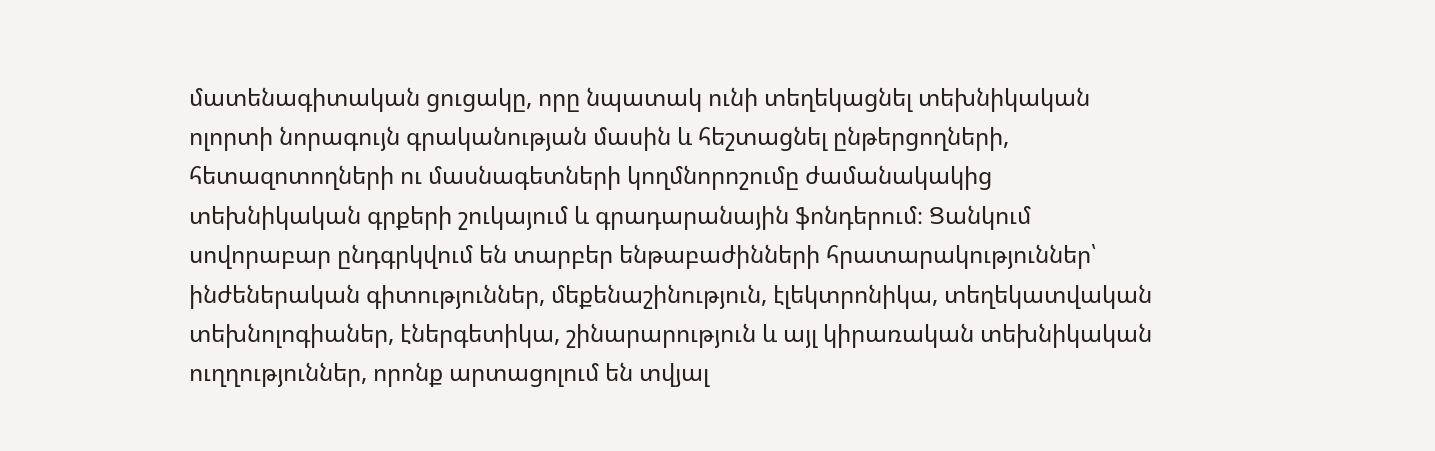մատենագիտական ցուցակը, որը նպատակ ունի տեղեկացնել տեխնիկական ոլորտի նորագույն գրականության մասին և հեշտացնել ընթերցողների, հետազոտողների ու մասնագետների կողմնորոշումը ժամանակակից տեխնիկական գրքերի շուկայում և գրադարանային ֆոնդերում։ Ցանկում սովորաբար ընդգրկվում են տարբեր ենթաբաժինների հրատարակություններ՝ ինժեներական գիտություններ, մեքենաշինություն, էլեկտրոնիկա, տեղեկատվական տեխնոլոգիաներ, էներգետիկա, շինարարություն և այլ կիրառական տեխնիկական ուղղություններ, որոնք արտացոլում են տվյալ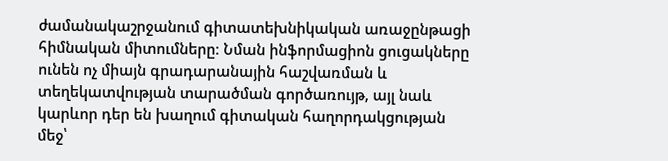ժամանակաշրջանում գիտատեխնիկական առաջընթացի հիմնական միտումները։ Նման ինֆորմացիոն ցուցակները ունեն ոչ միայն գրադարանային հաշվառման և տեղեկատվության տարածման գործառույթ, այլ նաև կարևոր դեր են խաղում գիտական հաղորդակցության մեջ՝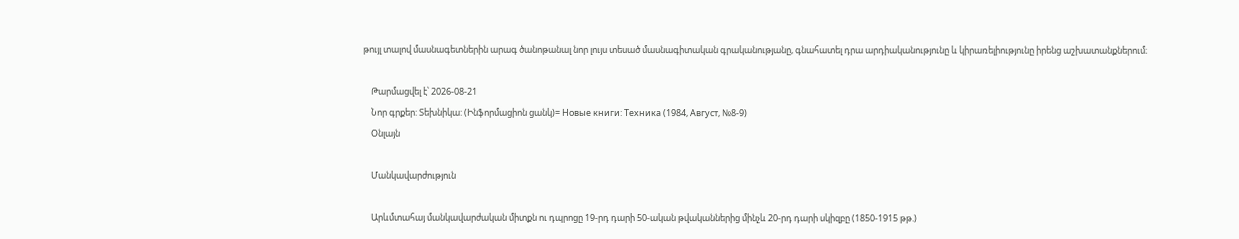թույլ տալով մասնագետներին արագ ծանոթանալ նոր լույս տեսած մասնագիտական գրականությանը, գնահատել դրա արդիականությունը և կիրառելիությունը իրենց աշխատանքներում։

    Թարմացվել է՝ 2026-08-21
    Նոր գրքեր: Տեխնիկա: (Ինֆորմացիոն ցանկ)= Новые книги: Техника (1984, Август, №8-9)
    Օնլայն

    Մանկավարժություն

    Արևմտահայ մանկավարժական միտքն ու դպրոցը 19-րդ դարի 50-ական թվականներից մինչև 20-րդ դարի սկիզբը (1850-1915 թթ.)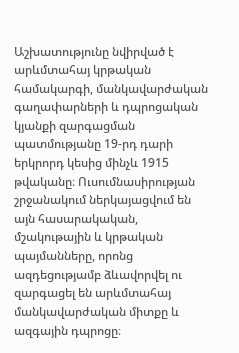Աշխատությունը նվիրված է արևմտահայ կրթական համակարգի, մանկավարժական գաղափարների և դպրոցական կյանքի զարգացման պատմությանը 19-րդ դարի երկրորդ կեսից մինչև 1915 թվականը։ Ուսումնասիրության շրջանակում ներկայացվում են այն հասարակական, մշակութային և կրթական պայմանները, որոնց ազդեցությամբ ձևավորվել ու զարգացել են արևմտահայ մանկավարժական միտքը և ազգային դպրոցը։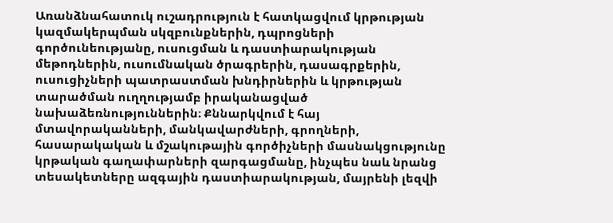Առանձնահատուկ ուշադրություն է հատկացվում կրթության կազմակերպման սկզբունքներին, դպրոցների գործունեությանը, ուսուցման և դաստիարակության մեթոդներին, ուսումնական ծրագրերին, դասագրքերին, ուսուցիչների պատրաստման խնդիրներին և կրթության տարածման ուղղությամբ իրականացված նախաձեռնություններին։ Քննարկվում է հայ մտավորականների, մանկավարժների, գրողների, հասարակական և մշակութային գործիչների մասնակցությունը կրթական գաղափարների զարգացմանը, ինչպես նաև նրանց տեսակետները ազգային դաստիարակության, մայրենի լեզվի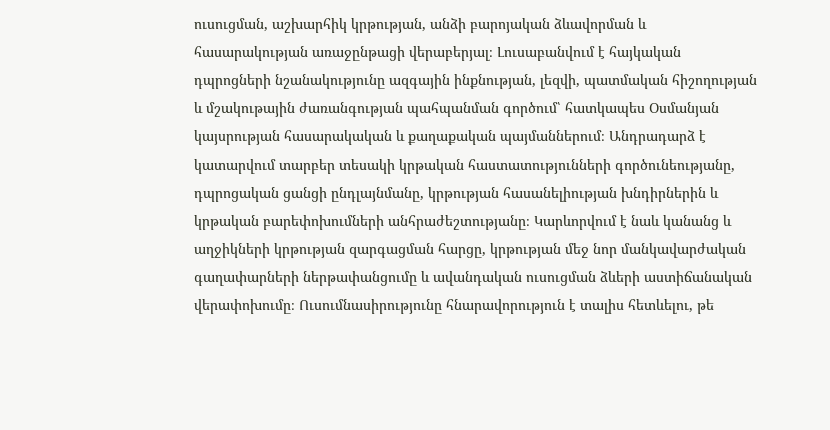ուսուցման, աշխարհիկ կրթության, անձի բարոյական ձևավորման և հասարակության առաջընթացի վերաբերյալ։ Լուսաբանվում է հայկական դպրոցների նշանակությունը ազգային ինքնության, լեզվի, պատմական հիշողության և մշակութային ժառանգության պահպանման գործում՝ հատկապես Օսմանյան կայսրության հասարակական և քաղաքական պայմաններում։ Անդրադարձ է կատարվում տարբեր տեսակի կրթական հաստատությունների գործունեությանը, դպրոցական ցանցի ընդլայնմանը, կրթության հասանելիության խնդիրներին և կրթական բարեփոխումների անհրաժեշտությանը։ Կարևորվում է նաև կանանց և աղջիկների կրթության զարգացման հարցը, կրթության մեջ նոր մանկավարժական գաղափարների ներթափանցումը և ավանդական ուսուցման ձևերի աստիճանական վերափոխումը։ Ուսումնասիրությունը հնարավորություն է տալիս հետևելու, թե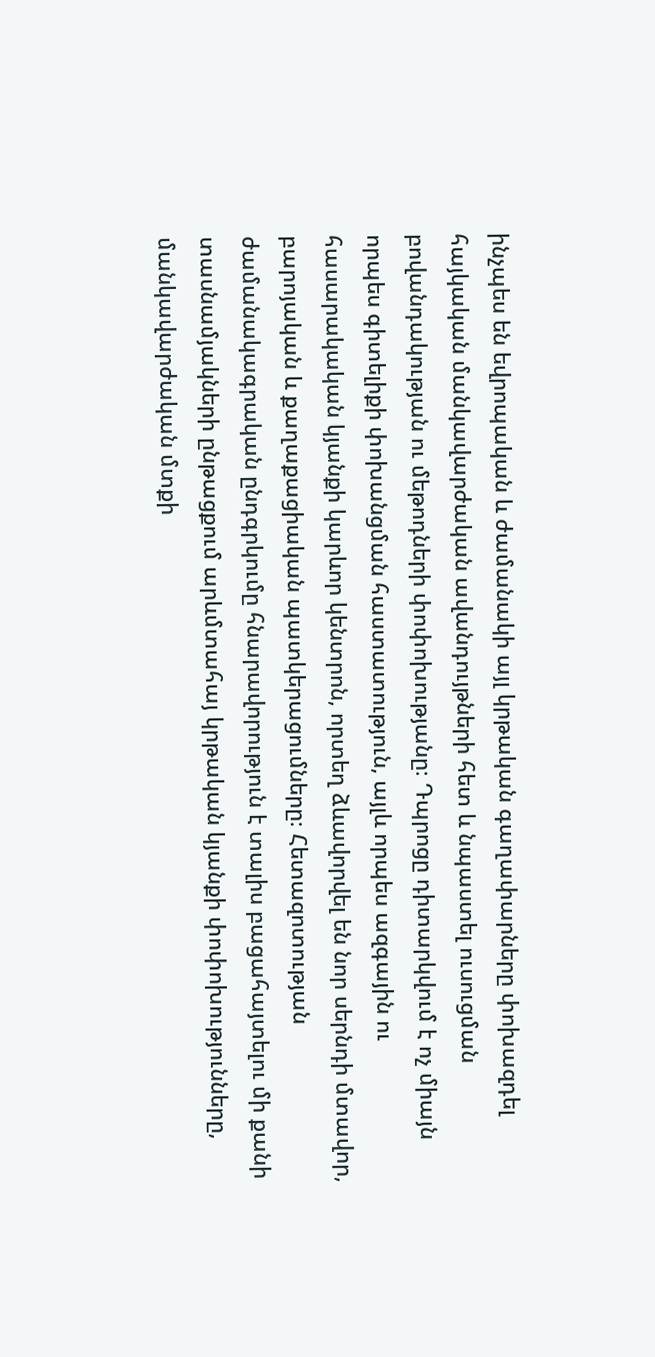ինչպես են եվրոպական և ժամանակի այլ կրթական գաղափարները փոխազդել հայկական մանկավարժական ավանդույթների հետ և նպաստել ուսուցման բովանդակության ու մեթոդների փոփոխությանը։ Դպրոցը դիտարկվում է ոչ միայն որպես գիտելիքի փոխանցման հաստատություն, այլև որպես ազգային ու հասարակական կյանքի կարևոր կենտրոն, որտեղ ձևավորվել են նոր սերնդի մտավոր, բարոյական և քաղաքացիական պատկերացումները։ Հետազոտության ժամանակագրական ընդգրկումը հնարավորություն է տալիս բացահայտելու մի քանի տասնամյակների ընթացքում արևմտահայ կրթական կյանքի փոփոխությունները, մանկավարժական մտքի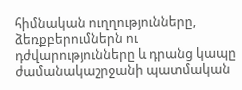հիմնական ուղղությունները, ձեռքբերումներն ու դժվարությունները և դրանց կապը ժամանակաշրջանի պատմական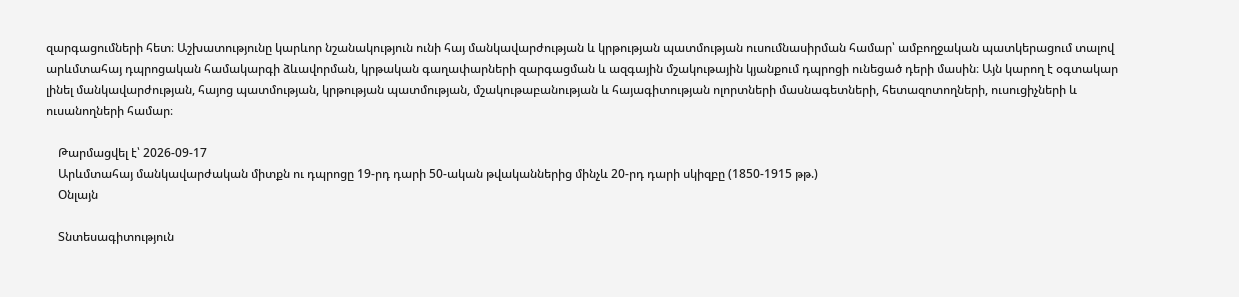զարգացումների հետ։ Աշխատությունը կարևոր նշանակություն ունի հայ մանկավարժության և կրթության պատմության ուսումնասիրման համար՝ ամբողջական պատկերացում տալով արևմտահայ դպրոցական համակարգի ձևավորման, կրթական գաղափարների զարգացման և ազգային մշակութային կյանքում դպրոցի ունեցած դերի մասին։ Այն կարող է օգտակար լինել մանկավարժության, հայոց պատմության, կրթության պատմության, մշակութաբանության և հայագիտության ոլորտների մասնագետների, հետազոտողների, ուսուցիչների և ուսանողների համար։

    Թարմացվել է՝ 2026-09-17
    Արևմտահայ մանկավարժական միտքն ու դպրոցը 19-րդ դարի 50-ական թվականներից մինչև 20-րդ դարի սկիզբը (1850-1915 թթ.)
    Օնլայն

    Տնտեսագիտություն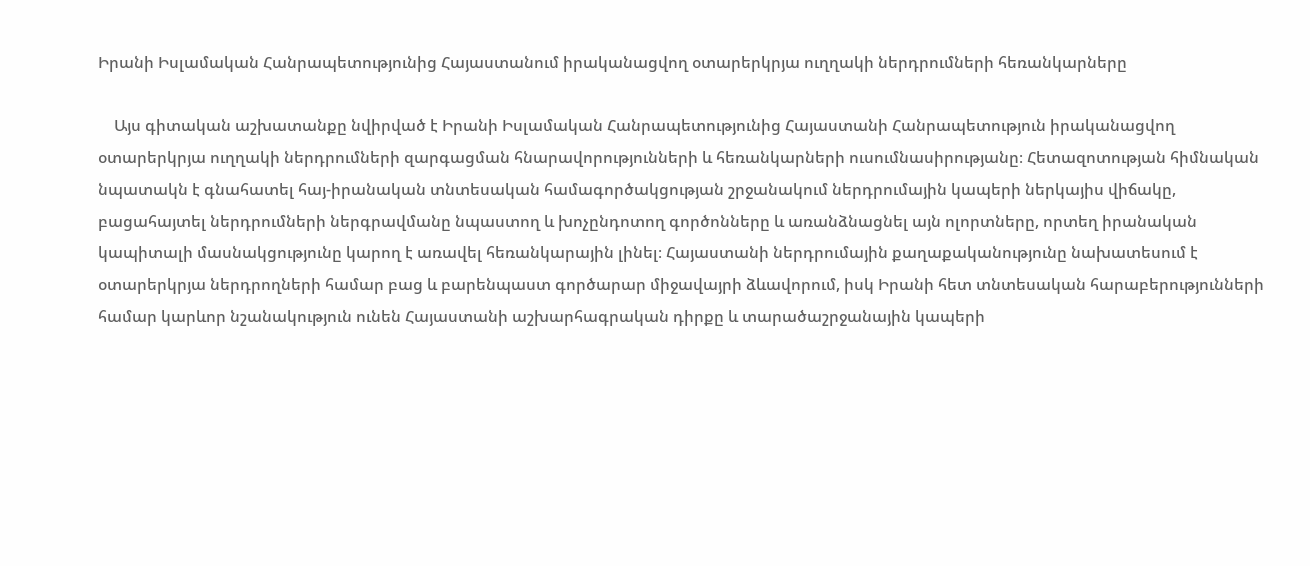Իրանի Իսլամական Հանրապետությունից Հայաստանում իրականացվող օտարերկրյա ուղղակի ներդրումների հեռանկարները

    Այս գիտական աշխատանքը նվիրված է Իրանի Իսլամական Հանրապետությունից Հայաստանի Հանրապետություն իրականացվող օտարերկրյա ուղղակի ներդրումների զարգացման հնարավորությունների և հեռանկարների ուսումնասիրությանը։ Հետազոտության հիմնական նպատակն է գնահատել հայ-իրանական տնտեսական համագործակցության շրջանակում ներդրումային կապերի ներկայիս վիճակը, բացահայտել ներդրումների ներգրավմանը նպաստող և խոչընդոտող գործոնները և առանձնացնել այն ոլորտները, որտեղ իրանական կապիտալի մասնակցությունը կարող է առավել հեռանկարային լինել։ Հայաստանի ներդրումային քաղաքականությունը նախատեսում է օտարերկրյա ներդրողների համար բաց և բարենպաստ գործարար միջավայրի ձևավորում, իսկ Իրանի հետ տնտեսական հարաբերությունների համար կարևոր նշանակություն ունեն Հայաստանի աշխարհագրական դիրքը և տարածաշրջանային կապերի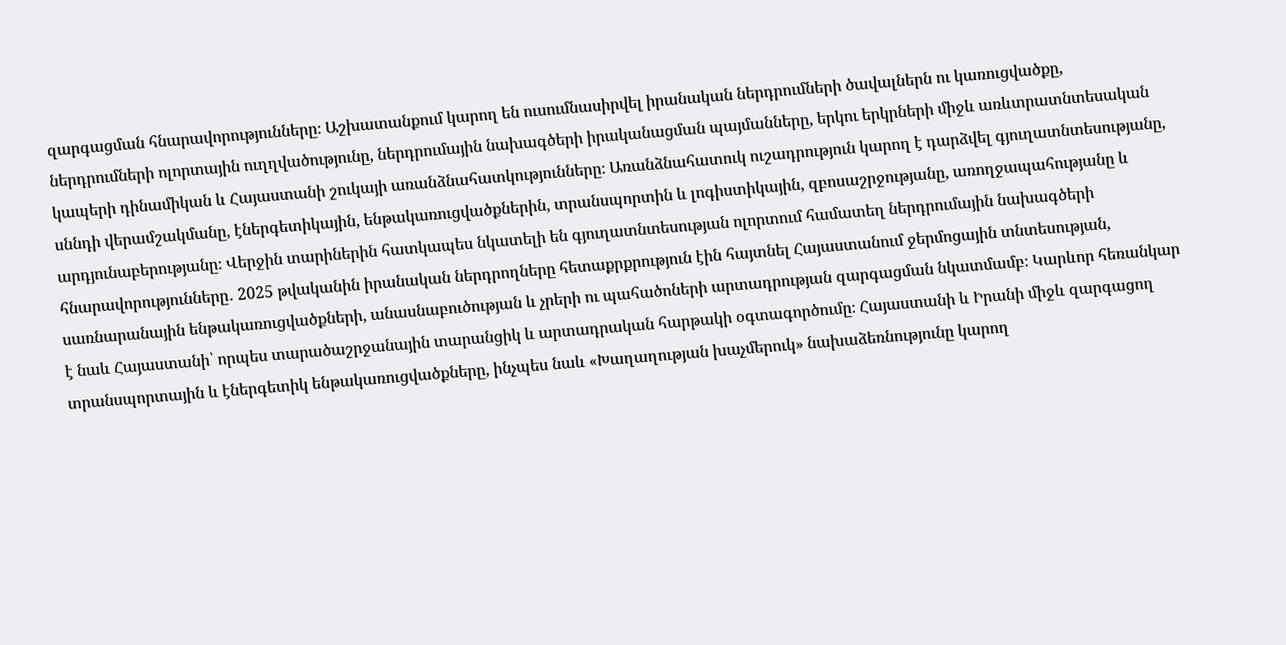զարգացման հնարավորությունները։ Աշխատանքում կարող են ուսումնասիրվել իրանական ներդրումների ծավալներն ու կառուցվածքը, ներդրումների ոլորտային ուղղվածությունը, ներդրումային նախագծերի իրականացման պայմանները, երկու երկրների միջև առևտրատնտեսական կապերի դինամիկան և Հայաստանի շուկայի առանձնահատկությունները։ Առանձնահատուկ ուշադրություն կարող է դարձվել գյուղատնտեսությանը, սննդի վերամշակմանը, էներգետիկային, ենթակառուցվածքներին, տրանսպորտին և լոգիստիկային, զբոսաշրջությանը, առողջապահությանը և արդյունաբերությանը։ Վերջին տարիներին հատկապես նկատելի են գյուղատնտեսության ոլորտում համատեղ ներդրումային նախագծերի հնարավորությունները․ 2025 թվականին իրանական ներդրողները հետաքրքրություն էին հայտնել Հայաստանում ջերմոցային տնտեսության, սառնարանային ենթակառուցվածքների, անասնաբուծության և չրերի ու պահածոների արտադրության զարգացման նկատմամբ։ Կարևոր հեռանկար է նաև Հայաստանի՝ որպես տարածաշրջանային տարանցիկ և արտադրական հարթակի օգտագործումը։ Հայաստանի և Իրանի միջև զարգացող տրանսպորտային և էներգետիկ ենթակառուցվածքները, ինչպես նաև «Խաղաղության խաչմերուկ» նախաձեռնությունը կարող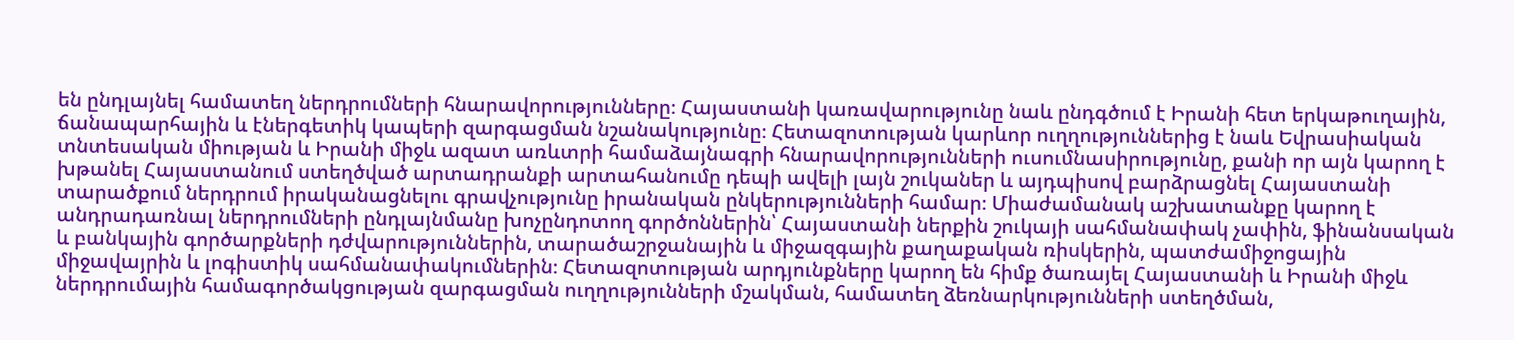են ընդլայնել համատեղ ներդրումների հնարավորությունները։ Հայաստանի կառավարությունը նաև ընդգծում է Իրանի հետ երկաթուղային, ճանապարհային և էներգետիկ կապերի զարգացման նշանակությունը։ Հետազոտության կարևոր ուղղություններից է նաև Եվրասիական տնտեսական միության և Իրանի միջև ազատ առևտրի համաձայնագրի հնարավորությունների ուսումնասիրությունը, քանի որ այն կարող է խթանել Հայաստանում ստեղծված արտադրանքի արտահանումը դեպի ավելի լայն շուկաներ և այդպիսով բարձրացնել Հայաստանի տարածքում ներդրում իրականացնելու գրավչությունը իրանական ընկերությունների համար։ Միաժամանակ աշխատանքը կարող է անդրադառնալ ներդրումների ընդլայնմանը խոչընդոտող գործոններին՝ Հայաստանի ներքին շուկայի սահմանափակ չափին, ֆինանսական և բանկային գործարքների դժվարություններին, տարածաշրջանային և միջազգային քաղաքական ռիսկերին, պատժամիջոցային միջավայրին և լոգիստիկ սահմանափակումներին։ Հետազոտության արդյունքները կարող են հիմք ծառայել Հայաստանի և Իրանի միջև ներդրումային համագործակցության զարգացման ուղղությունների մշակման, համատեղ ձեռնարկությունների ստեղծման,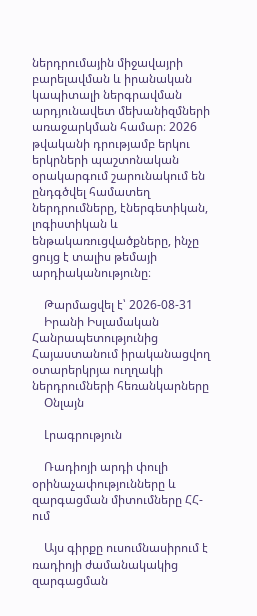ներդրումային միջավայրի բարելավման և իրանական կապիտալի ներգրավման արդյունավետ մեխանիզմների առաջարկման համար։ 2026 թվականի դրությամբ երկու երկրների պաշտոնական օրակարգում շարունակում են ընդգծվել համատեղ ներդրումները, էներգետիկան, լոգիստիկան և ենթակառուցվածքները, ինչը ցույց է տալիս թեմայի արդիականությունը։

    Թարմացվել է՝ 2026-08-31
    Իրանի Իսլամական Հանրապետությունից Հայաստանում իրականացվող օտարերկրյա ուղղակի ներդրումների հեռանկարները
    Օնլայն

    Լրագրություն

    Ռադիոյի արդի փուլի օրինաչափությունները և զարգացման միտումները ՀՀ-ում

    Այս գիրքը ուսումնասիրում է ռադիոյի ժամանակակից զարգացման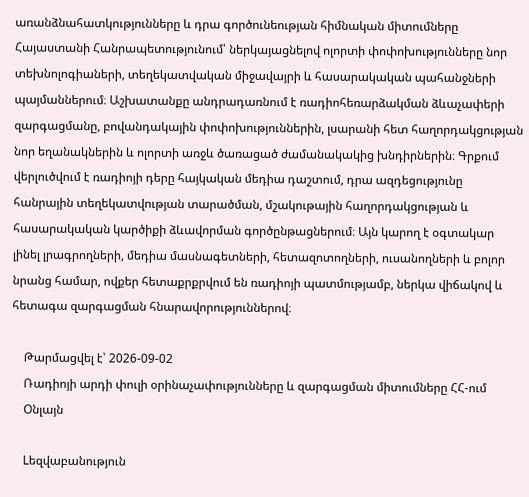առանձնահատկությունները և դրա գործունեության հիմնական միտումները Հայաստանի Հանրապետությունում՝ ներկայացնելով ոլորտի փոփոխությունները նոր տեխնոլոգիաների, տեղեկատվական միջավայրի և հասարակական պահանջների պայմաններում։ Աշխատանքը անդրադառնում է ռադիոհեռարձակման ձևաչափերի զարգացմանը, բովանդակային փոփոխություններին, լսարանի հետ հաղորդակցության նոր եղանակներին և ոլորտի առջև ծառացած ժամանակակից խնդիրներին։ Գրքում վերլուծվում է ռադիոյի դերը հայկական մեդիա դաշտում, դրա ազդեցությունը հանրային տեղեկատվության տարածման, մշակութային հաղորդակցության և հասարակական կարծիքի ձևավորման գործընթացներում։ Այն կարող է օգտակար լինել լրագրողների, մեդիա մասնագետների, հետազոտողների, ուսանողների և բոլոր նրանց համար, ովքեր հետաքրքրվում են ռադիոյի պատմությամբ, ներկա վիճակով և հետագա զարգացման հնարավորություններով։

    Թարմացվել է՝ 2026-09-02
    Ռադիոյի արդի փուլի օրինաչափությունները և զարգացման միտումները ՀՀ-ում
    Օնլայն

    Lեզվաբանություն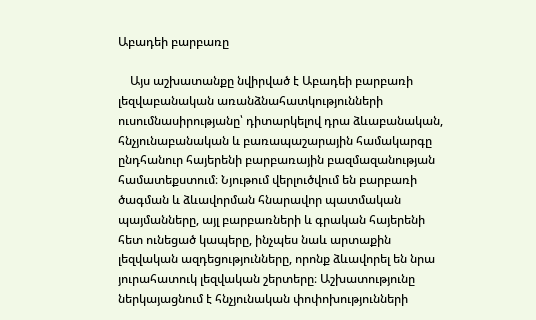Աբադեի բարբառը

    Այս աշխատանքը նվիրված է Աբադեի բարբառի լեզվաբանական առանձնահատկությունների ուսումնասիրությանը՝ դիտարկելով դրա ձևաբանական, հնչյունաբանական և բառապաշարային համակարգը ընդհանուր հայերենի բարբառային բազմազանության համատեքստում։ Նյութում վերլուծվում են բարբառի ծագման և ձևավորման հնարավոր պատմական պայմանները, այլ բարբառների և գրական հայերենի հետ ունեցած կապերը, ինչպես նաև արտաքին լեզվական ազդեցությունները, որոնք ձևավորել են նրա յուրահատուկ լեզվական շերտերը։ Աշխատությունը ներկայացնում է հնչյունական փոփոխությունների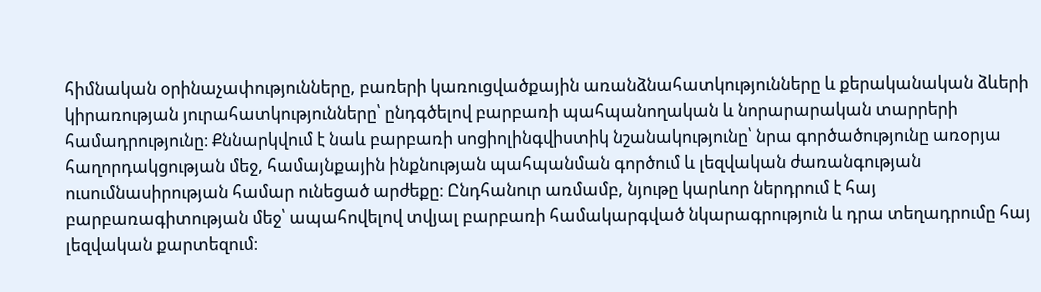հիմնական օրինաչափությունները, բառերի կառուցվածքային առանձնահատկությունները և քերականական ձևերի կիրառության յուրահատկությունները՝ ընդգծելով բարբառի պահպանողական և նորարարական տարրերի համադրությունը։ Քննարկվում է նաև բարբառի սոցիոլինգվիստիկ նշանակությունը՝ նրա գործածությունը առօրյա հաղորդակցության մեջ, համայնքային ինքնության պահպանման գործում և լեզվական ժառանգության ուսումնասիրության համար ունեցած արժեքը։ Ընդհանուր առմամբ, նյութը կարևոր ներդրում է հայ բարբառագիտության մեջ՝ ապահովելով տվյալ բարբառի համակարգված նկարագրություն և դրա տեղադրումը հայ լեզվական քարտեզում։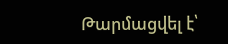Թարմացվել է՝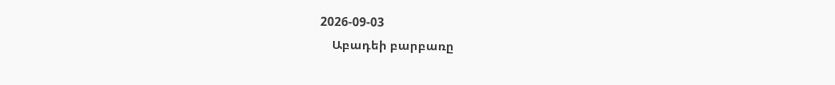2026-09-03
    Աբադեի բարբառը